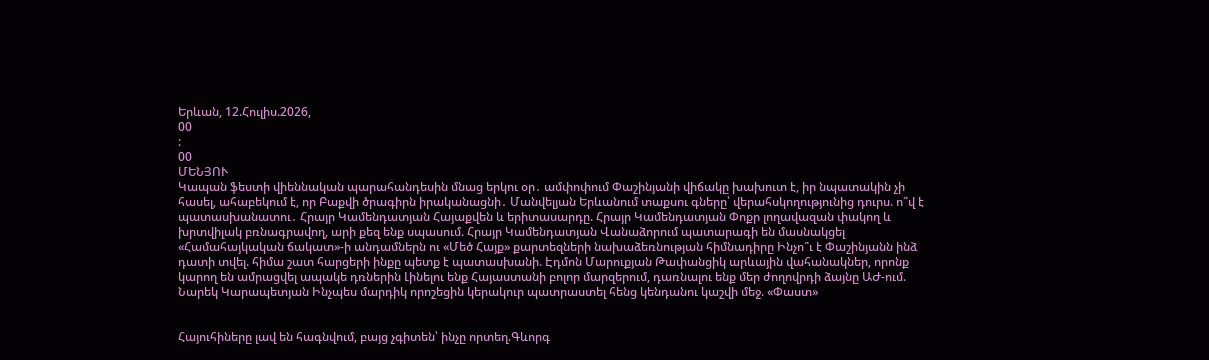Երևան, 12.Հուլիս.2026,
00
:
00
ՄԵՆՅՈՒ
Կապան ֆեստի վիեննական պարահանդեսին մնաց երկու օր․ ամփոփում Փաշինյանի վիճակը խախուտ է, իր նպատակին չի հասել, ահաբեկում է, որ Բաքվի ծրագիրն իրականացնի․ Մանվելյան Երևանում տաքսու գները՝ վերահսկողությունից դուրս. ո՞վ է պատասխանատու․ Հրայր Կամենդատյան Հայաքվեն և երիտասարդը. Հրայր Կամենդատյան Փոքր լողավազան փակող և խրտվիլակ բռնագրավող, արի քեզ ենք սպասում. Հրայր Կամենդատյան Վանաձորում պատարագի են մասնակցել «Համահայկական ճակատ»-ի անդամներն ու «Մեծ Հայք» քարտեզների նախաձեռնության հիմնադիրը Ինչո՞ւ է Փաշինյանն ինձ դատի տվել. հիմա շատ հարցերի ինքը պետք է պատասխանի. Էդմոն Մարուքյան Թափանցիկ արևային վահանակներ, որոնք կարող են ամրացվել ապակե դռներին Լինելու ենք Հայաստանի բոլոր մարզերում, դառնալու ենք մեր ժողովրդի ձայնը ԱԺ-ում. Նարեկ Կարապետյան Ինչպես մարդիկ որոշեցին կերակուր պատրաստել հենց կենդանու կաշվի մեջ. «Փաստ»


Հայուհիները լավ են հագնվում, բայց չգիտեն՝ ինչը որտեղ.Գևորգ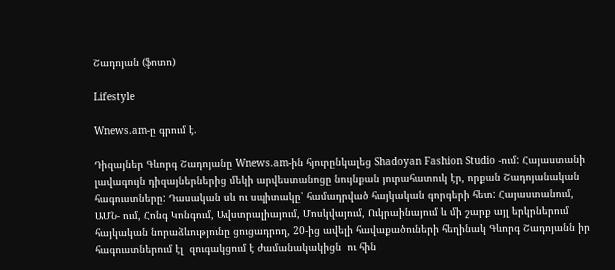Շադոյան (ֆոտո)

Lifestyle

Wnews.am-ը գրում է.

Դիզայներ Գևորգ Շադոյանը Wnews.am-ին հյուրընկալեց Shadoyan Fashion Studio -ում: Հայաստանի լավագույն դիզայներներից մեկի արվեստանոցը նույնքան յուրահատուկ էր, որքան Շադոյանական հագուստները: Դասական սև ու սպիտակը՝ համադրված հայկական գորգերի հետ: Հայաստանում, ԱՄՆ- ում, Հոնգ Կոնգում, Ավստրալիայում, Մոսկվայում, Ուկրաինայում և մի շարք այլ երկրներում  հայկական նորաձևությունը ցուցադրող, 20-ից ավելի հավաքածուների հեղինակ Գևորգ Շադոյանն իր  հագուստներում էլ  զուգակցում է ժամանակակիցն  ու հին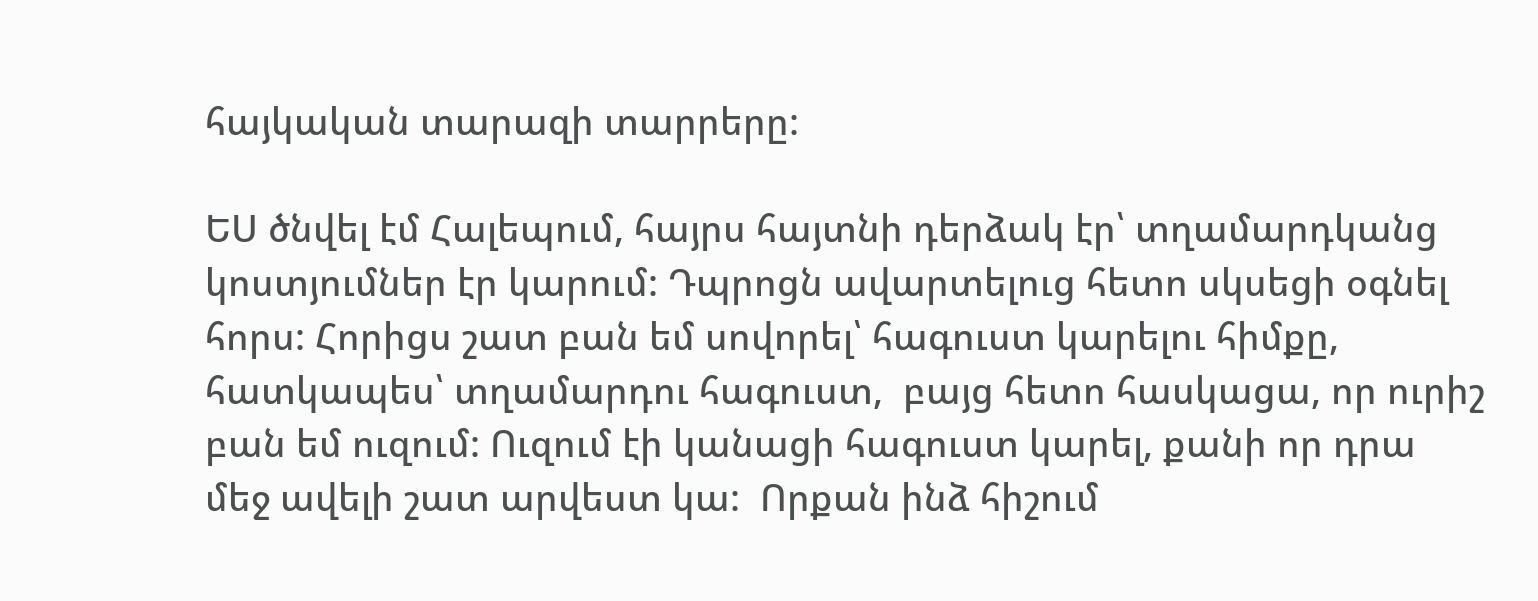հայկական տարազի տարրերը:

ԵՍ ծնվել էմ Հալեպում, հայրս հայտնի դերձակ էր՝ տղամարդկանց կոստյումներ էր կարում: Դպրոցն ավարտելուց հետո սկսեցի օգնել հորս: Հորիցս շատ բան եմ սովորել՝ հագուստ կարելու հիմքը, հատկապես՝ տղամարդու հագուստ,  բայց հետո հասկացա, որ ուրիշ բան եմ ուզում: Ուզում էի կանացի հագուստ կարել, քանի որ դրա մեջ ավելի շատ արվեստ կա:  Որքան ինձ հիշում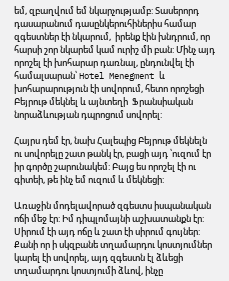եմ, զբաղվում եմ նկարչությամբ: Տասերորդ դասարանում դասընկերուհիներիս համար զգեստներ էի նկարում,  իրենք էին խնդրում, որ հարսի շոր նկարեմ կամ ուրիշ մի բան: Մինչ այդ որոշել էի խոհարար դառնալ, ընդունվել էի համալսարան՝ Hotel Menegment և խոհարարություն էի սովորում, հետո որոշեցի Բեյրութ մեկնել և այնտեղի  Ֆրանսիական նորաձևության դպրոցում սովորել:

Հայրս դեմ էր, նախ Հալեպից Բեյրութ մեկնելն ու սովորելը շատ թանկ էր, բացի այդ ՝ուզում էր իր գործը շարունակեմ: Բայց ես որոշել էի ու գիտեի, թե ինչ եմ ուզում և մեկնեցի:

Առաջին մոդելավորած զգեստս իսպանական ոճի մեջ էր: Իմ դիպլոմայնի աշխատանքն էր: Սիրում էի այդ ոճը և շատ էի սիրում գույներ: Քանի որ ի սկզբանե տղամարդու կոստյումներ կարել էի սովորել, այդ զգեստն էլ ձևեցի տղամարդու կոստյումի ձևով, ինչը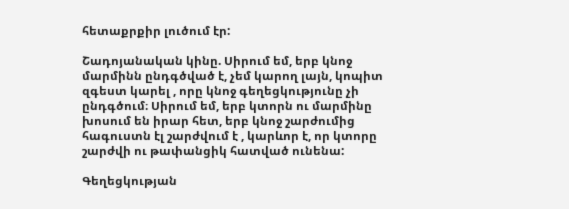հետաքրքիր լուծում էր:

Շադոյանական կինը. Սիրում եմ, երբ կնոջ մարմինն ընդգծված է, չեմ կարող լայն, կոպիտ զգեստ կարել , որը կնոջ գեղեցկությունը չի ընդգծում։ Սիրում եմ, երբ կտորն ու մարմինը խոսում են իրար հետ, երբ կնոջ շարժումից հագուստն էլ շարժվում է , կարևոր է, որ կտորը շարժվի ու թափանցիկ հատված ունենա:

Գեղեցկության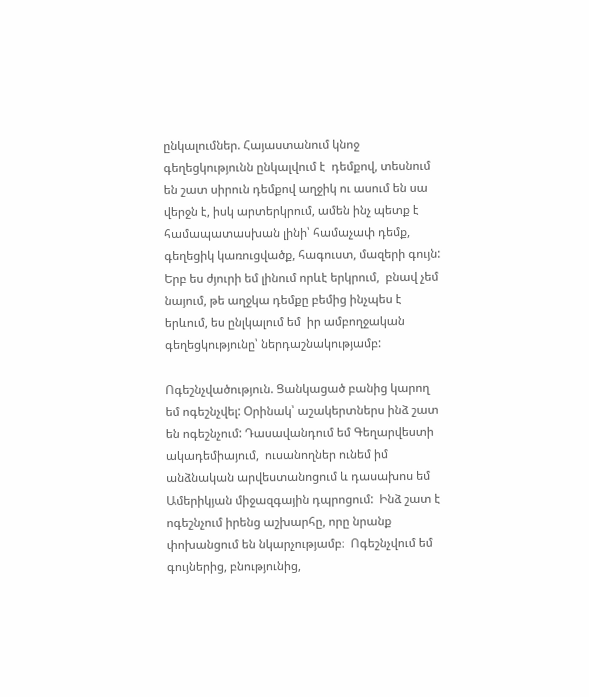ընկալումներ. Հայաստանում կնոջ գեղեցկությունն ընկալվում է  դեմքով, տեսնում են շատ սիրուն դեմքով աղջիկ ու ասում են սա վերջն է, իսկ արտերկրում, ամեն ինչ պետք է համապատասխան լինի՝ համաչափ դեմք, գեղեցիկ կառուցվածք, հագուստ, մազերի գույն: Երբ ես ժյուրի եմ լինում որևէ երկրում,  բնավ չեմ նայում, թե աղջկա դեմքը բեմից ինչպես է երևում, ես ընլկալում եմ  իր ամբողջական գեղեցկությունը՝ ներդաշնակությամբ:

Ոգեշնչվածություն. Ցանկացած բանից կարող եմ ոգեշնչվել: Օրինակ՝ աշակերտներս ինձ շատ են ոգեշնչում: Դասավանդում եմ Գեղարվեստի ակադեմիայում,  ուսանողներ ունեմ իմ անձնական արվեստանոցում և դասախոս եմ Ամերիկյան միջազգային դպրոցում:  Ինձ շատ է ոգեշնչում իրենց աշխարհը, որը նրանք փոխանցում են նկարչությամբ։  Ոգեշնչվում եմ գույներից, բնությունից,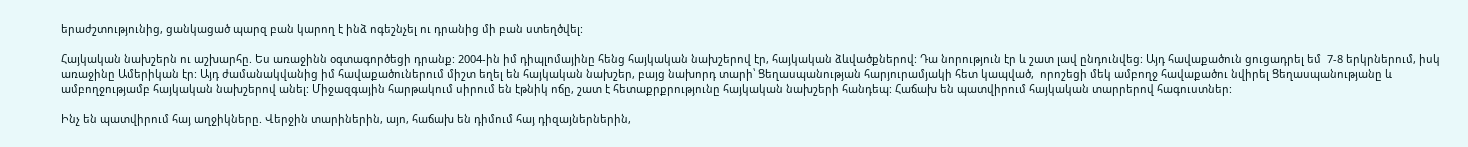երաժշտությունից, ցանկացած պարզ բան կարող է ինձ ոգեշնչել ու դրանից մի բան ստեղծվել:

Հայկական նախշերն ու աշխարհը. Ես առաջինն օգտագործեցի դրանք: 2004-ին իմ դիպլոմայինը հենց հայկական նախշերով էր, հայկական ձևվածքներով: Դա նորություն էր և շատ լավ ընդունվեց: Այդ հավաքածուն ցուցադրել եմ  7-8 երկրներում, իսկ առաջինը Ամերիկան էր: Այդ ժամանակվանից իմ հավաքածուներում միշտ եղել են հայկական նախշեր, բայց նախորդ տարի՝ Ցեղասպանության հարյուրամյակի հետ կապված,  որոշեցի մեկ ամբողջ հավաքածու նվիրել Ցեղասպանությանը և ամբողջությամբ հայկական նախշերով անել: Միջազգային հարթակում սիրում են էթնիկ ոճը, շատ է հետաքրքրությունը հայկական նախշերի հանդեպ: Հաճախ են պատվիրում հայկական տարրերով հագուստներ:

Ինչ են պատվիրում հայ աղջիկները. Վերջին տարիներին, այո, հաճախ են դիմում հայ դիզայներներին,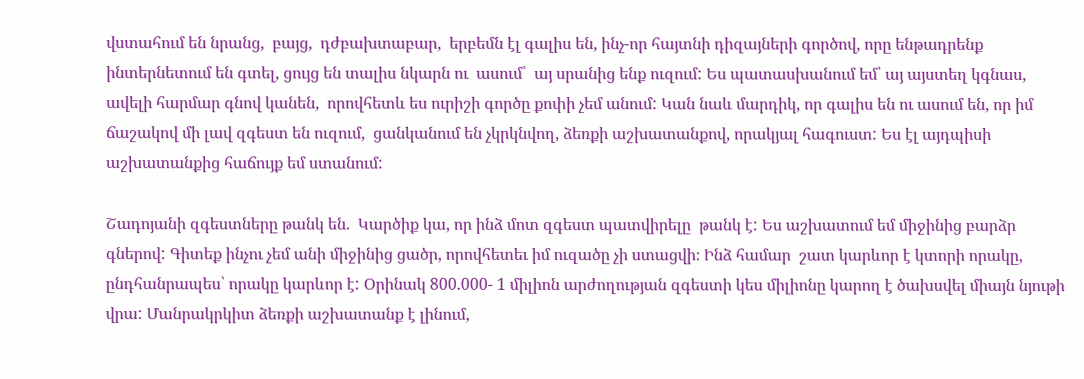վստահում են նրանց,  բայց,  դժբախտաբար,  երբեմն էլ գալիս են, ինչ-որ հայտնի դիզայների գործով, որը ենթադրենք ինտերնետում են գտել, ցույց են տալիս նկարն ու  ասում՝  այ սրանից ենք ուզում: Ես պատասխանում եմ՝ այ այստեղ կգնաս, ավելի հարմար գնով կանեն,  որովհետև ես ուրիշի գործը քոփի չեմ անում: Կան նաև մարդիկ, որ գալիս են ու ասում են, որ իմ ճաշակով մի լավ զգեստ են ուզում,  ցանկանում են չկրկնվող, ձեռքի աշխատանքով, որակյալ հագուստ: Ես էլ այդպիսի աշխատանքից հաճույք եմ ստանում:

Շադոյանի զգեստները թանկ են.  Կարծիք կա, որ ինձ մոտ զգեստ պատվիրելը  թանկ է: Ես աշխատում եմ միջինից բարձր գներով: Գիտեք ինչու չեմ անի միջինից ցածր, որովհետեւ իմ ուզածը չի ստացվի։ Ինձ համար  շատ կարևոր է կտորի որակը, ընդհանրապես՝ որակը կարևոր է: Օրինակ 800.000- 1 միլիոն արժողության զգեստի կես միլիոնը կարող է ծախսվել միայն նյութի վրա: Մանրակրկիտ ձեռքի աշխատանք է լինում,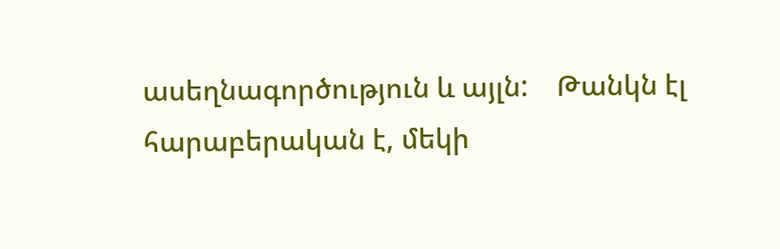ասեղնագործություն և այլն:    Թանկն էլ հարաբերական է, մեկի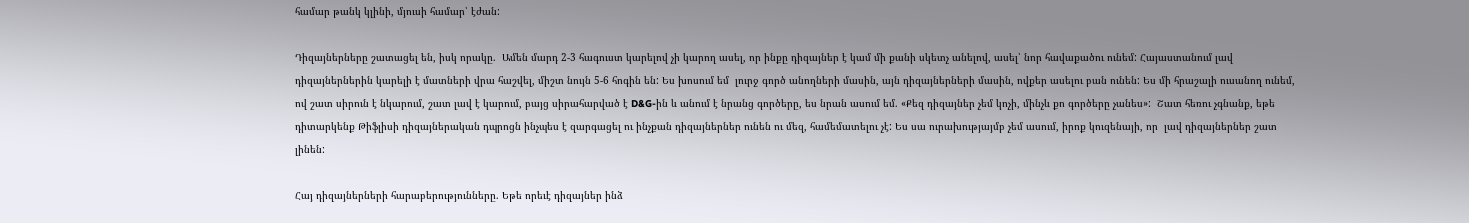համար թանկ կլինի, մյուսի համար՝ էժան:

Դիզայներները շատացել են, իսկ որակը.  Ամեն մարդ 2-3 հագուստ կարելով չի կարող ասել, որ ինքը դիզայներ է կամ մի քանի սկետչ անելով, ասել՝ նոր հավաքածու ունեմ: Հայաստանում լավ դիզայներներին կարելի է մատների վրա հաշվել, միշտ նույն 5-6 հոգին են: Ես խոսում եմ  լուրջ գործ անողների մասին, այն դիզայներների մասին, ովքեր ասելու բան ունեն: Ես մի հրաշալի ուսանող ունեմ, ով շատ սիրուն է նկարում, շատ լավ է կարում, բայց սիրահարված է D&G-ին և անում է նրանց գործերը, ես նրան ասում եմ. «Քեզ դիզայներ չեմ կոչի, մինչև քո գործերը չանես»:  Շատ հեռու չգնանք, եթե դիտարկենք Թիֆլիսի դիզայներական դպրոցն ինչպես է զարգացել ու ինչքան դիզայներներ ունեն ու մեզ, համեմատելու չէ: Ես սա ուրախությայմբ չեմ ասում, իրոք կուզենայի, որ  լավ դիզայներներ շատ լինեն:

Հայ դիզայներների հարաբերությունները. Եթե որեւէ դիզայներ ինձ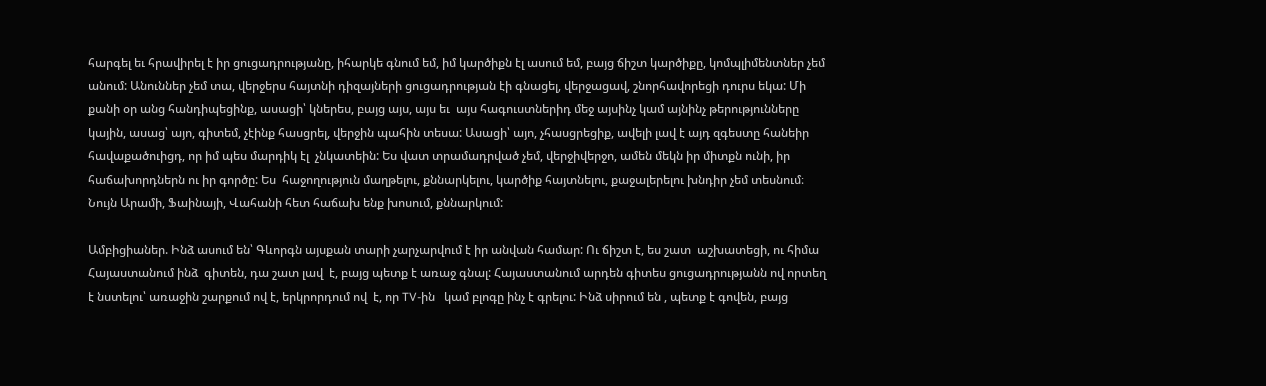հարգել եւ հրավիրել է իր ցուցադրությանը, իհարկե գնում եմ, իմ կարծիքն էլ ասում եմ, բայց ճիշտ կարծիքը, կոմպլիմենտներ չեմ անում: Անուններ չեմ տա, վերջերս հայտնի դիզայների ցուցադրության էի գնացել, վերջացավ, շնորհավորեցի դուրս եկա: Մի քանի օր անց հանդիպեցինք, ասացի՝ կներես, բայց այս, այս եւ  այս հագուստներիդ մեջ այսինչ կամ այնինչ թերությունները կային, ասաց՝ այո, գիտեմ, չէինք հասցրել, վերջին պահին տեսա: Ասացի՝ այո, չհասցրեցիք, ավելի լավ է այդ զգեստը հանեիր հավաքածուիցդ, որ իմ պես մարդիկ էլ  չնկատեին: Ես վատ տրամադրված չեմ, վերջիվերջո, ամեն մեկն իր միտքն ունի, իր հաճախորդներն ու իր գործը: Ես  հաջողություն մաղթելու, քննարկելու, կարծիք հայտնելու, քաջալերելու խնդիր չեմ տեսնում։ Նույն Արամի, Ֆաինայի, Վահանի հետ հաճախ ենք խոսում, քննարկում:

Ամբիցիաներ. Ինձ ասում են՝ Գևորգն այսքան տարի չարչարվում է իր անվան համար: Ու ճիշտ է, ես շատ  աշխատեցի, ու հիմա Հայաստանում ինձ  գիտեն, դա շատ լավ  է, բայց պետք է առաջ գնալ: Հայաստանում արդեն գիտես ցուցադրությանն ով որտեղ է նստելու՝ առաջին շարքում ով է, երկրորդում ով  է, որ TV-ին   կամ բլոգը ինչ է գրելու: Ինձ սիրում են , պետք է գովեն, բայց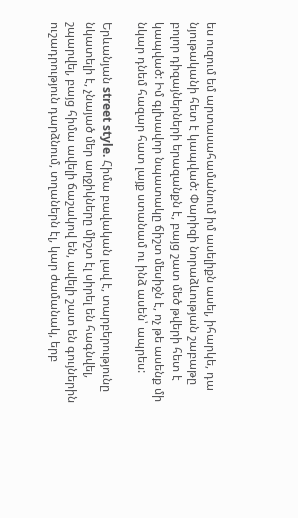ես ուզում եմ արտասահամանում իմ ասելիքն ասել, իհարկե, դա նյութականի հետ է կապված: Փարիզի նորաձևության շաբաթը բոլոր դիզայներների երազանքն է, բայց շատ մեծ թվերի հետ է կապված: Իմ գլխավոր նպատակը ճիշտ մեսիջն է, ոչ թե ասենք մի նկար դնեմ հազար հատ լայք ստանամ ու ինձ ասեն՝ ապրես:

Երևանյան street style. Հիմա բավական լավ է, տարբերությունը նկատելի է, չնայած մեր աղջիկները միշտ էլ սիրել են հագնվել, շպարվել, բայց հիմա ավելի ճաշակով են, ավելի շատ են գույներին ուշադրություն դարձնում, տղաներն էլ, կար ժամանակ, երբ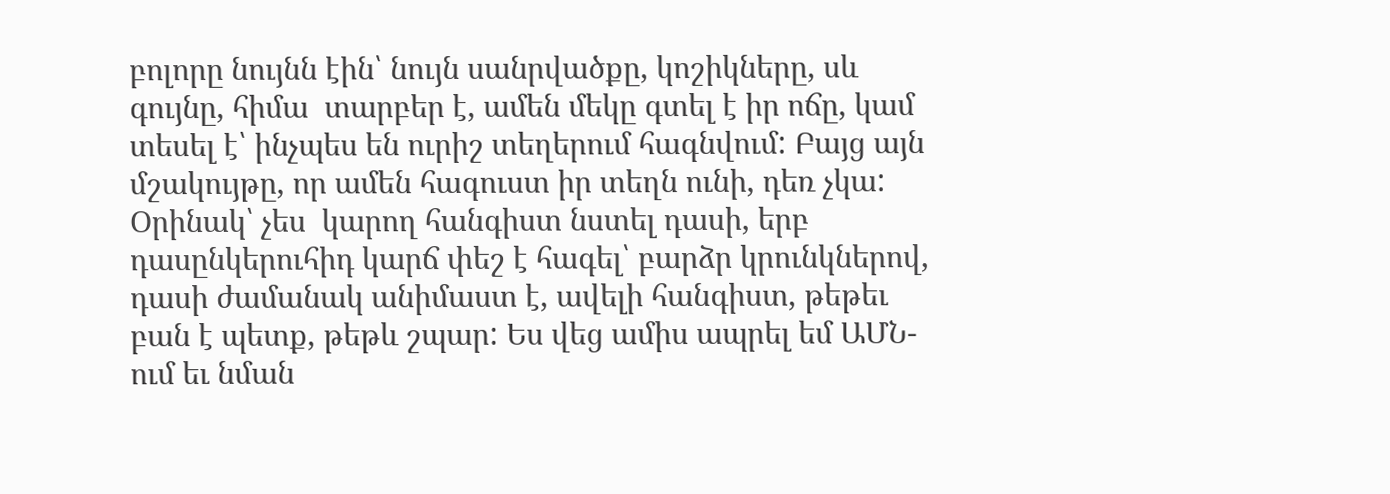բոլորը նույնն էին՝ նույն սանրվածքը, կոշիկները, սև գույնը, հիմա  տարբեր է, ամեն մեկը գտել է իր ոճը, կամ տեսել է՝ ինչպես են ուրիշ տեղերում հագնվում: Բայց այն մշակույթը, որ ամեն հագուստ իր տեղն ունի, դեռ չկա: Օրինակ՝ չես  կարող հանգիստ նստել դասի, երբ դասընկերուհիդ կարճ փեշ է հագել՝ բարձր կրունկներով, դասի ժամանակ անիմաստ է, ավելի հանգիստ, թեթեւ բան է պետք, թեթև շպար: Ես վեց ամիս ապրել եմ ԱՄՆ-ում եւ նման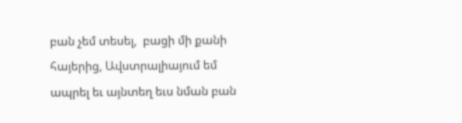բան չեմ տեսել,  բացի մի քանի հայերից, Ավստրալիայում եմ ապրել եւ այնտեղ եւս նման բան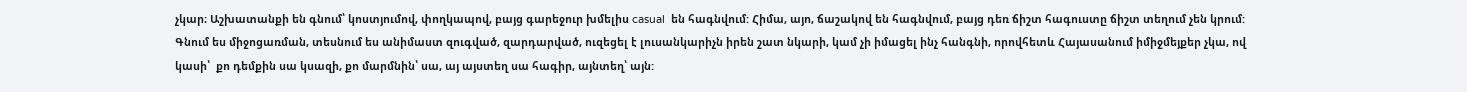չկար։ Աշխատանքի են գնում՝ կոստյումով, փողկապով, բայց գարեջուր խմելիս casual  են հագնվում: Հիմա, այո, ճաշակով են հագնվում, բայց դեռ ճիշտ հագուստը ճիշտ տեղում չեն կրում: Գնում ես միջոցառման, տեսնում ես անիմաստ զուգված, զարդարված, ուզեցել է լուսանկարիչն իրեն շատ նկարի, կամ չի իմացել ինչ հանգնի, որովհետև Հայասանում իմիջմեյքեր չկա, ով կասի՝  քո դեմքին սա կսազի, քո մարմնին՝ սա, այ այստեղ սա հագիր, այնտեղ՝ այն: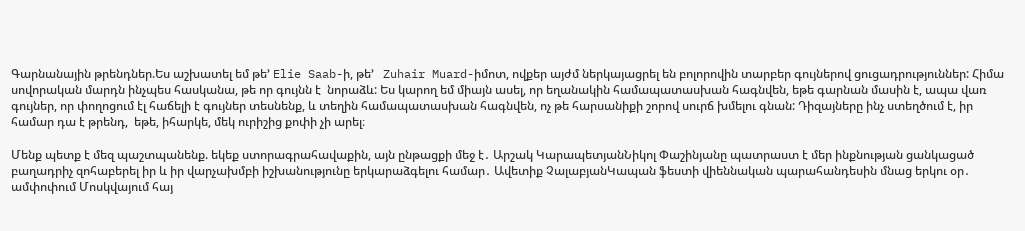Գարնանային թրենդներ.Ես աշխատել եմ թե’ Elie Saab-ի, թե’   Zuhair Muard-իմոտ, ովքեր այժմ ներկայացրել են բոլորովին տարբեր գույներով ցուցադրություններ: Հիմա սովորական մարդն ինչպես հասկանա, թե որ գույնն է  նորաձև: Ես կարող եմ միայն ասել, որ եղանակին համապատասխան հագնվեն, եթե գարնան մասին է, ապա վառ գույներ, որ փողոցում էլ հաճելի է գույներ տեսնենք, և տեղին համապատասխան հագնվեն, ոչ թե հարսանիքի շորով սուրճ խմելու գնան: Դիզայները ինչ ստեղծում է, իր համար դա է թրենդ,  եթե, իհարկե, մեկ ուրիշից քոփի չի արել։

Մենք պետք է մեզ պաշտպանենք. եկեք ստորագրահավաքին, այն ընթացքի մեջ է․ Արշակ ԿարապետյանՆիկոլ Փաշինյանը պատրաստ է մեր ինքնության ցանկացած բաղադրիչ զոհաբերել իր և իր վարչախմբի իշխանությունը երկարաձգելու համար․ Ավետիք ՉալաբյանԿապան ֆեստի վիեննական պարահանդեսին մնաց երկու օր․ ամփոփում Մոսկվայում հայ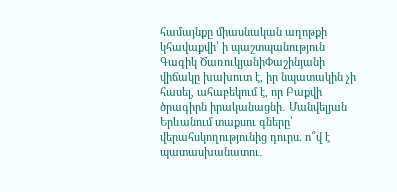համայնքը միասնական աղոթքի կհավաքվի՝ ի պաշտպանություն Գագիկ ԾառուկյանիՓաշինյանի վիճակը խախուտ է, իր նպատակին չի հասել, ահաբեկում է, որ Բաքվի ծրագիրն իրականացնի․ Մանվելյան Երևանում տաքսու գները՝ վերահսկողությունից դուրս. ո՞վ է պատասխանատու․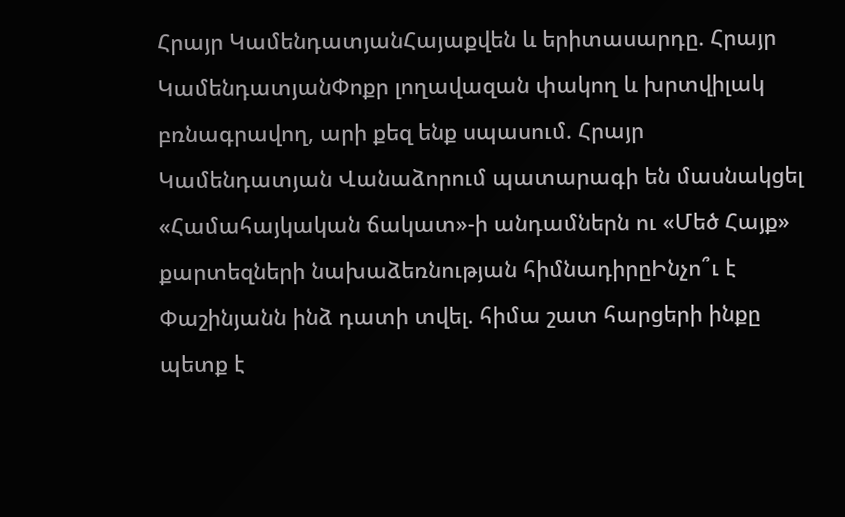Հրայր ԿամենդատյանՀայաքվեն և երիտասարդը. Հրայր ԿամենդատյանՓոքր լողավազան փակող և խրտվիլակ բռնագրավող, արի քեզ ենք սպասում. Հրայր Կամենդատյան Վանաձորում պատարագի են մասնակցել «Համահայկական ճակատ»-ի անդամներն ու «Մեծ Հայք» քարտեզների նախաձեռնության հիմնադիրըԻնչո՞ւ է Փաշինյանն ինձ դատի տվել. հիմա շատ հարցերի ինքը պետք է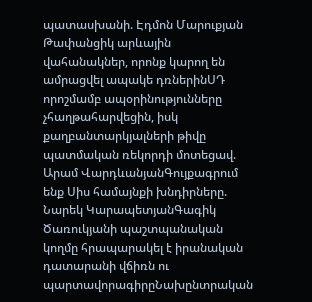պատասխանի. Էդմոն Մարուքյան Թափանցիկ արևային վահանակներ, որոնք կարող են ամրացվել ապակե դռներինՍԴ որոշմամբ ապօրինությունները չհաղթահարվեցին, իսկ քաղբանտարկյալների թիվը պատմական ռեկորդի մոտեցավ. Արամ ՎարդևանյանԳույքագրում ենք Սիս համայնքի խնդիրները. Նարեկ ԿարապետյանԳագիկ Ծառուկյանի պաշտպանական կողմը հրապարակել է իրանական դատարանի վճիռն ու պարտավորագիրըՆախընտրական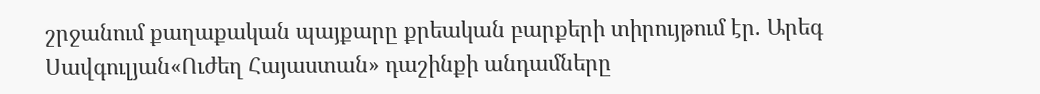շրջանում քաղաքական պայքարը քրեական բարքերի տիրույթում էր. Արեգ Սավգուլյան«Ուժեղ Հայաստան» դաշինքի անդամները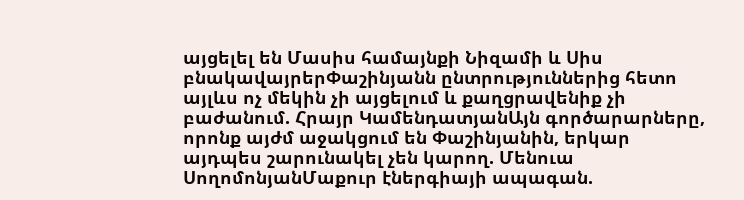այցելել են Մասիս համայնքի Նիզամի և Սիս բնակավայրերՓաշինյանն ընտրություններից հետո այլևս ոչ մեկին չի այցելում և քաղցրավենիք չի բաժանում. Հրայր ԿամենդատյանԱյն գործարարները, որոնք այժմ աջակցում են Փաշինյանին, երկար այդպես շարունակել չեն կարող. Մենուա ՍողոմոնյանՄաքուր էներգիայի ապագան.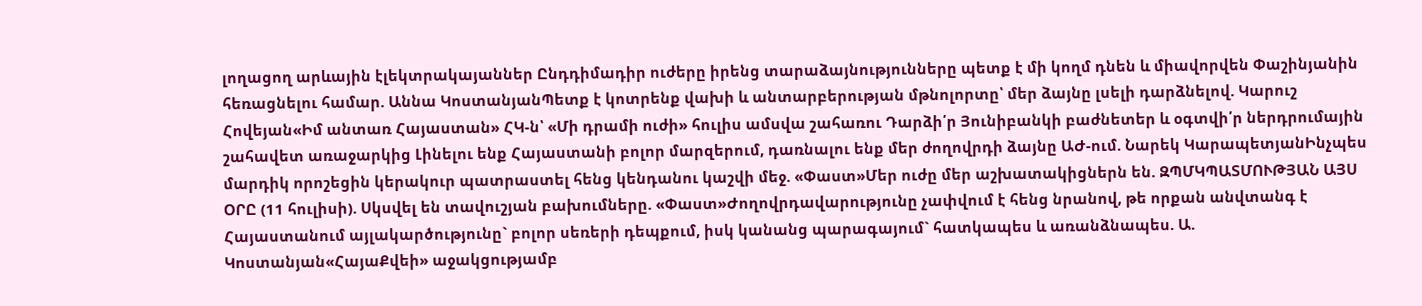լողացող արևային էլեկտրակայաններ Ընդդիմադիր ուժերը իրենց տարաձայնությունները պետք է մի կողմ դնեն և միավորվեն Փաշինյանին հեռացնելու համար. Աննա ԿոստանյանՊետք է կոտրենք վախի և անտարբերության մթնոլորտը՝ մեր ձայնը լսելի դարձնելով. Կարուշ Հովեյան«Իմ անտառ Հայաստան» ՀԿ-ն՝ «Մի դրամի ուժի» հուլիս ամսվա շահառու Դարձի՛ր Յունիբանկի բաժնետեր և օգտվի՛ր ներդրումային շահավետ առաջարկից Լինելու ենք Հայաստանի բոլոր մարզերում, դառնալու ենք մեր ժողովրդի ձայնը ԱԺ-ում. Նարեկ ԿարապետյանԻնչպես մարդիկ որոշեցին կերակուր պատրաստել հենց կենդանու կաշվի մեջ. «Փաստ»Մեր ուժը մեր աշխատակիցներն են. ԶՊՄԿՊԱՏՄՈՒԹՅԱՆ ԱՅՍ ՕՐԸ (11 հուլիսի). Սկսվել են տավուշյան բախումները. «Փաստ»Ժողովրդավարությունը չափվում է հենց նրանով, թե որքան անվտանգ է Հայաստանում այլակարծությունը` բոլոր սեռերի դեպքում, իսկ կանանց պարագայում` հատկապես և առանձնապես. Ա. Կոստանյան«ՀայաՔվեի» աջակցությամբ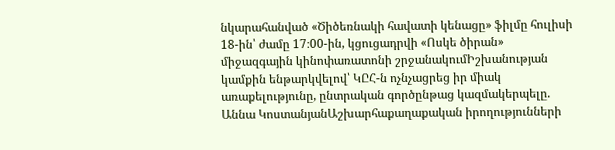նկարահանված «Ծիծեռնակի հավատի կենացը» ֆիլմը հուլիսի 18-ին՝ ժամը 17։00-ին, կցուցադրվի «Ոսկե ծիրան» միջազգային կինոփառատոնի շրջանակումԻշխանության կամքին ենթարկվելով՝ ԿԸՀ-ն ոչնչացրեց իր միակ առաքելությունը, ընտրական գործընթաց կազմակերպելը. Աննա ԿոստանյանԱշխարհաքաղաքական իրողությունների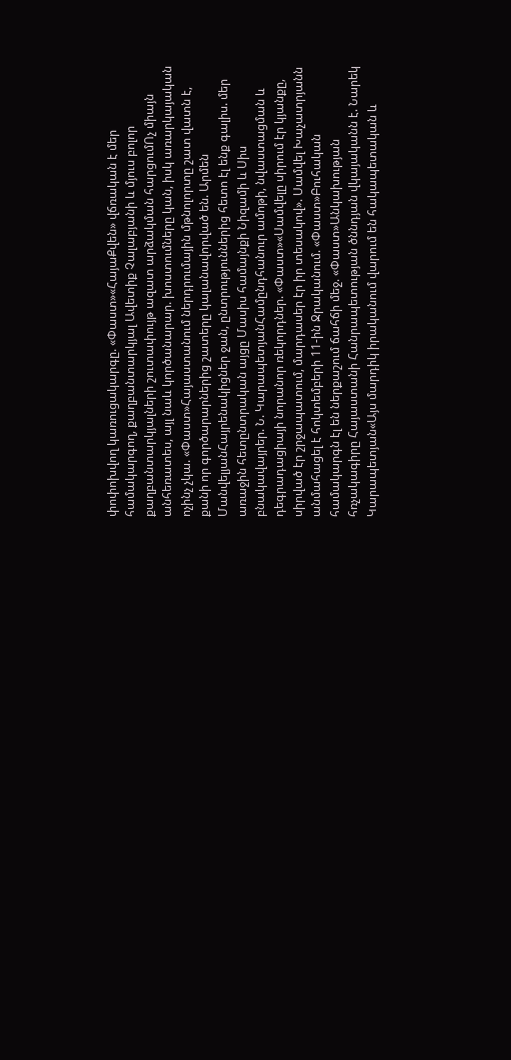փոփոխվող կառուցակարգը. «Փաստ»«ՀայաՔվեն» վճռական է մեր համակարգող, քաղբանտարկյալ Ավետիք Չալաբյանի և մյուս բոլոր քաղբանտարկյալների շուտափույթ ազատ արձակման հարցումՈչ միայն անհեռատես, այլ նաև կործանարար. խոստումները կան, իսկ առարկայական ոչինչ չկա. «Փաստ»Հայաստանում ներդրումային մթնոլորտը շատ վատն է, քանի որ գործարարներից շատերը կալանավորված են. Արմեն ՄանվելյանՀայրենակիցներ ջան, ընտրություններից հետո էլ ենք գալիս. մեր առաջին հետընտրական այցը Մասիս համայնքի Նիզամի և Սիս բնակավայրեր. Ն. ԿարապետյանՀամընդհանուր ամոթի, նվաստացման և դեգրադացիայի նորանոր ռեկորդներ. «Փաստ»«Սամվելը սիրում էր կյանքը, սիրված էր շրջապատում, մարդասեր էր իր տեսակով». Սամվել Խաչատրյանն անմահացել է հոկտեմբերի 11-ին Ջրականում. «Փաստ»Բուհական համակարգն էլ են ներքաշում ճահճի մեջ. «Փաստ»Անկախության հռչակագիրը Հայաստանի Հանրապետության ծննդյան վկայականն է. Նարեկ Կարապետյան«Այս մարդիկ իրականում վարում են հակապետական և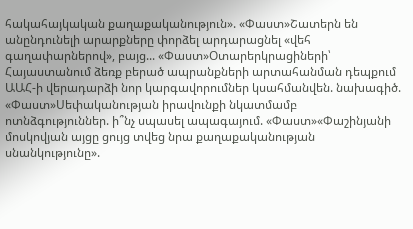հակահայկական քաղաքականություն». «Փաստ»Շատերն են անընդունելի արարքները փորձել արդարացնել «վեհ գաղափարներով», բայց... «Փաստ»Օտարերկրացիների՝ Հայաստանում ձեռք բերած ապրանքների արտահանման դեպքում ԱԱՀ-ի վերադարձի նոր կարգավորումներ կսահմանվեն. նախագիծ. «Փաստ»Սեփականության իրավունքի նկատմամբ ոտնձգություններ. ի՞նչ սպասել ապագայում. «Փաստ»«Փաշինյանի մոսկովյան այցը ցույց տվեց նրա քաղաքականության սնանկությունը».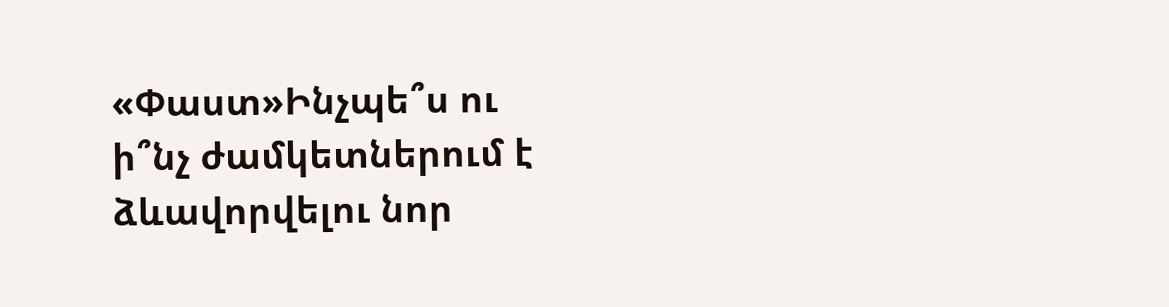«Փաստ»Ինչպե՞ս ու ի՞նչ ժամկետներում է ձևավորվելու նոր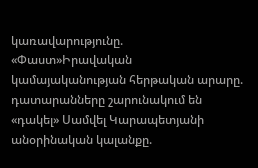կառավարությունը. «Փաստ»Իրավական կամայականության հերթական արարը. դատարանները շարունակում են «դակել» Սամվել Կարապետյանի անօրինական կալանքը.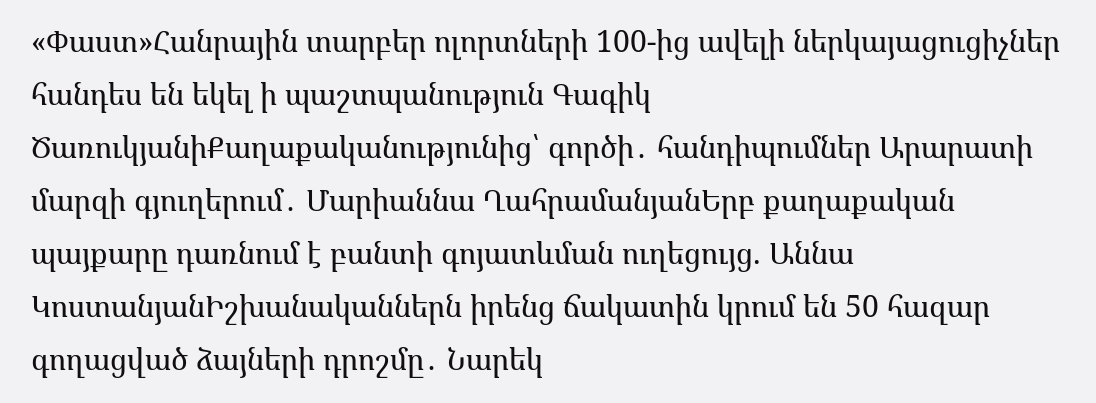«Փաստ»Հանրային տարբեր ոլորտների 100-ից ավելի ներկայացուցիչներ հանդես են եկել ի պաշտպանություն Գագիկ ԾառուկյանիՔաղաքականությունից՝ գործի․ հանդիպումներ Արարատի մարզի գյուղերում․ Մարիաննա ՂահրամանյանԵրբ քաղաքական պայքարը դառնում է բանտի գոյատևման ուղեցույց. Աննա ԿոստանյանԻշխանականներն իրենց ճակատին կրում են 50 հազար գողացված ձայների դրոշմը․ Նարեկ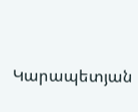Կարապետյան